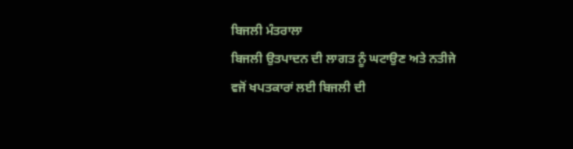ਬਿਜਲੀ ਮੰਤਰਾਲਾ
ਬਿਜਲੀ ਉਤਪਾਦਨ ਦੀ ਲਾਗਤ ਨੂੰ ਘਟਾਉਣ ਅਤੇ ਨਤੀਜੇ ਵਜੋਂ ਖਪਤਕਾਰਾਂ ਲਈ ਬਿਜਲੀ ਦੀ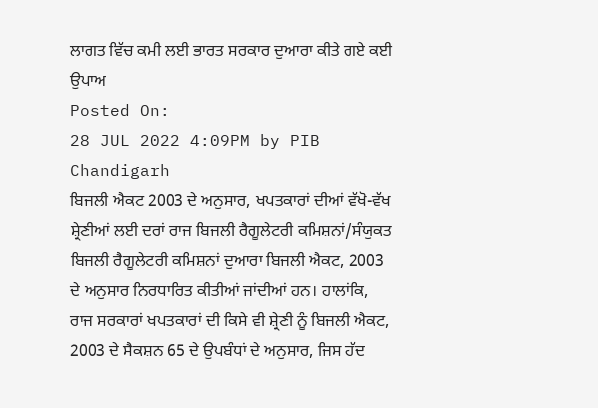ਲਾਗਤ ਵਿੱਚ ਕਮੀ ਲਈ ਭਾਰਤ ਸਰਕਾਰ ਦੁਆਰਾ ਕੀਤੇ ਗਏ ਕਈ ਉਪਾਅ
Posted On:
28 JUL 2022 4:09PM by PIB Chandigarh
ਬਿਜਲੀ ਐਕਟ 2003 ਦੇ ਅਨੁਸਾਰ, ਖਪਤਕਾਰਾਂ ਦੀਆਂ ਵੱਖੋ-ਵੱਖ ਸ਼੍ਰੇਣੀਆਂ ਲਈ ਦਰਾਂ ਰਾਜ ਬਿਜਲੀ ਰੈਗੂਲੇਟਰੀ ਕਮਿਸ਼ਨਾਂ/ਸੰਯੁਕਤ ਬਿਜਲੀ ਰੈਗੂਲੇਟਰੀ ਕਮਿਸ਼ਨਾਂ ਦੁਆਰਾ ਬਿਜਲੀ ਐਕਟ, 2003 ਦੇ ਅਨੁਸਾਰ ਨਿਰਧਾਰਿਤ ਕੀਤੀਆਂ ਜਾਂਦੀਆਂ ਹਨ। ਹਾਲਾਂਕਿ, ਰਾਜ ਸਰਕਾਰਾਂ ਖਪਤਕਾਰਾਂ ਦੀ ਕਿਸੇ ਵੀ ਸ਼੍ਰੇਣੀ ਨੂੰ ਬਿਜਲੀ ਐਕਟ, 2003 ਦੇ ਸੈਕਸ਼ਨ 65 ਦੇ ਉਪਬੰਧਾਂ ਦੇ ਅਨੁਸਾਰ, ਜਿਸ ਹੱਦ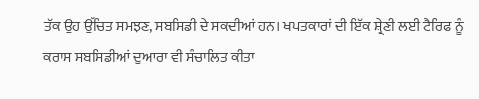ਤੱਕ ਉਹ ਉੱਚਿਤ ਸਮਝਣ, ਸਬਸਿਡੀ ਦੇ ਸਕਦੀਆਂ ਹਨ। ਖਪਤਕਾਰਾਂ ਦੀ ਇੱਕ ਸ਼੍ਰੇਣੀ ਲਈ ਟੈਰਿਫ ਨੂੰ ਕਰਾਸ ਸਬਸਿਡੀਆਂ ਦੁਆਰਾ ਵੀ ਸੰਚਾਲਿਤ ਕੀਤਾ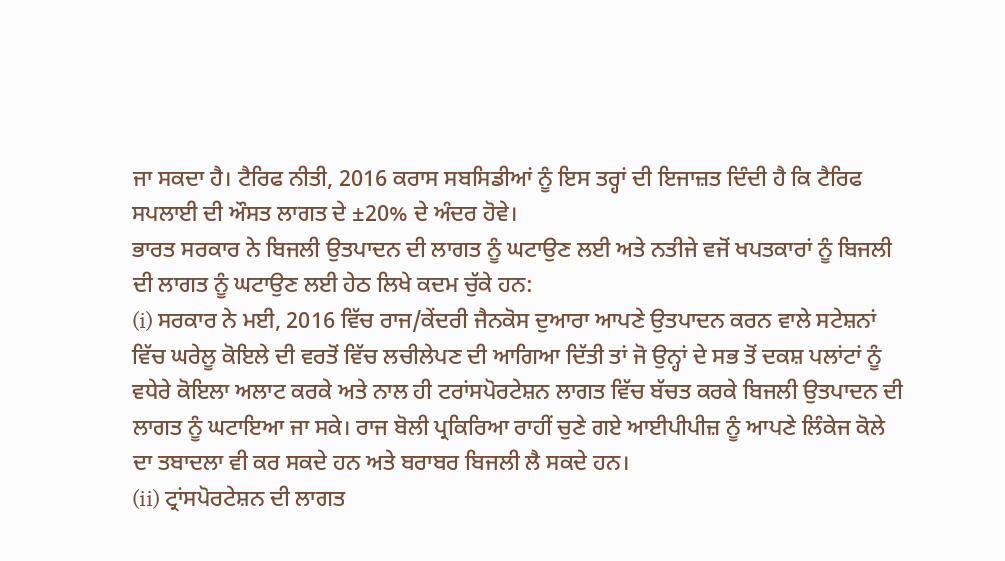ਜਾ ਸਕਦਾ ਹੈ। ਟੈਰਿਫ ਨੀਤੀ, 2016 ਕਰਾਸ ਸਬਸਿਡੀਆਂ ਨੂੰ ਇਸ ਤਰ੍ਹਾਂ ਦੀ ਇਜਾਜ਼ਤ ਦਿੰਦੀ ਹੈ ਕਿ ਟੈਰਿਫ ਸਪਲਾਈ ਦੀ ਔਸਤ ਲਾਗਤ ਦੇ ±20% ਦੇ ਅੰਦਰ ਹੋਵੇ।
ਭਾਰਤ ਸਰਕਾਰ ਨੇ ਬਿਜਲੀ ਉਤਪਾਦਨ ਦੀ ਲਾਗਤ ਨੂੰ ਘਟਾਉਣ ਲਈ ਅਤੇ ਨਤੀਜੇ ਵਜੋਂ ਖਪਤਕਾਰਾਂ ਨੂੰ ਬਿਜਲੀ ਦੀ ਲਾਗਤ ਨੂੰ ਘਟਾਉਣ ਲਈ ਹੇਠ ਲਿਖੇ ਕਦਮ ਚੁੱਕੇ ਹਨ:
(i) ਸਰਕਾਰ ਨੇ ਮਈ, 2016 ਵਿੱਚ ਰਾਜ/ਕੇਂਦਰੀ ਜੈਨਕੋਸ ਦੁਆਰਾ ਆਪਣੇ ਉਤਪਾਦਨ ਕਰਨ ਵਾਲੇ ਸਟੇਸ਼ਨਾਂ ਵਿੱਚ ਘਰੇਲੂ ਕੋਇਲੇ ਦੀ ਵਰਤੋਂ ਵਿੱਚ ਲਚੀਲੇਪਣ ਦੀ ਆਗਿਆ ਦਿੱਤੀ ਤਾਂ ਜੋ ਉਨ੍ਹਾਂ ਦੇ ਸਭ ਤੋਂ ਦਕਸ਼ ਪਲਾਂਟਾਂ ਨੂੰ ਵਧੇਰੇ ਕੋਇਲਾ ਅਲਾਟ ਕਰਕੇ ਅਤੇ ਨਾਲ ਹੀ ਟਰਾਂਸਪੋਰਟੇਸ਼ਨ ਲਾਗਤ ਵਿੱਚ ਬੱਚਤ ਕਰਕੇ ਬਿਜਲੀ ਉਤਪਾਦਨ ਦੀ ਲਾਗਤ ਨੂੰ ਘਟਾਇਆ ਜਾ ਸਕੇ। ਰਾਜ ਬੋਲੀ ਪ੍ਰਕਿਰਿਆ ਰਾਹੀਂ ਚੁਣੇ ਗਏ ਆਈਪੀਪੀਜ਼ ਨੂੰ ਆਪਣੇ ਲਿੰਕੇਜ ਕੋਲੇ ਦਾ ਤਬਾਦਲਾ ਵੀ ਕਰ ਸਕਦੇ ਹਨ ਅਤੇ ਬਰਾਬਰ ਬਿਜਲੀ ਲੈ ਸਕਦੇ ਹਨ।
(ii) ਟ੍ਰਾਂਸਪੋਰਟੇਸ਼ਨ ਦੀ ਲਾਗਤ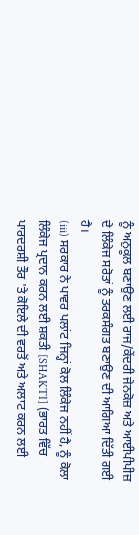ਨੂੰ ਅਨੁਕੂਲ ਬਣਾਉਣ ਲਈ ਰਾਜ/ਕੇਂਦਰੀ ਜੇਨਕੋਜ਼ ਅਤੇ ਆਈਪੀਪੀਜ਼ ਦੇ ਲਿੰਕੇਜ ਸਰੋਤਾਂ ਨੂੰ ਤਰਕਸੰਗਤ ਬਣਾਉਣ ਦੀ ਆਗਿਆ ਦਿੱਤੀ ਗਈ ਹੈ।
(iii) ਸਰਕਾਰ ਨੇ ਪਾਵਰ ਪਲਾਂਟ ਜਿਨ੍ਹਾਂ ਕੋਲ ਲਿੰਕੇਜ ਨਹੀਂ ਹੈ, ਨੂੰ ਕੋਲਾ ਲਿੰਕੇਜ ਪ੍ਰਦਾਨ ਕਰਨ ਲਈ ਸ਼ਕਤੀ [SHAKTI] (ਭਾਰਤ ਵਿੱਚ ਪਾਰਦਰਸ਼ੀ ਤੌਰ 'ਤੇ ਕੋਇਲੇ ਦੀ ਵਰਤੋਂ ਅਤੇ ਅਲਾਟ ਕਰਨ ਲਈ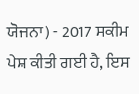ਯੋਜਨਾ) - 2017 ਸਕੀਮ ਪੇਸ਼ ਕੀਤੀ ਗਈ ਹੈ, ਇਸ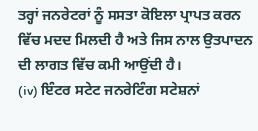ਤਰ੍ਹਾਂ ਜਨਰੇਟਰਾਂ ਨੂੰ ਸਸਤਾ ਕੋਇਲਾ ਪ੍ਰਾਪਤ ਕਰਨ ਵਿੱਚ ਮਦਦ ਮਿਲਦੀ ਹੈ ਅਤੇ ਜਿਸ ਨਾਲ ਉਤਪਾਦਨ ਦੀ ਲਾਗਤ ਵਿੱਚ ਕਮੀ ਆਉਂਦੀ ਹੈ।
(iv) ਇੰਟਰ ਸਟੇਟ ਜਨਰੇਟਿੰਗ ਸਟੇਸ਼ਨਾਂ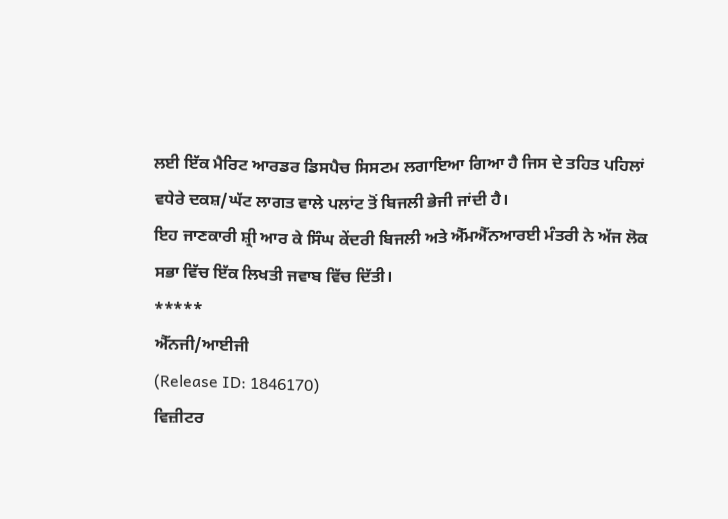ਲਈ ਇੱਕ ਮੈਰਿਟ ਆਰਡਰ ਡਿਸਪੈਚ ਸਿਸਟਮ ਲਗਾਇਆ ਗਿਆ ਹੈ ਜਿਸ ਦੇ ਤਹਿਤ ਪਹਿਲਾਂ ਵਧੇਰੇ ਦਕਸ਼/ਘੱਟ ਲਾਗਤ ਵਾਲੇ ਪਲਾਂਟ ਤੋਂ ਬਿਜਲੀ ਭੇਜੀ ਜਾਂਦੀ ਹੈ।
ਇਹ ਜਾਣਕਾਰੀ ਸ਼੍ਰੀ ਆਰ ਕੇ ਸਿੰਘ ਕੇਂਦਰੀ ਬਿਜਲੀ ਅਤੇ ਐੱਮਐੱਨਆਰਈ ਮੰਤਰੀ ਨੇ ਅੱਜ ਲੋਕ ਸਭਾ ਵਿੱਚ ਇੱਕ ਲਿਖਤੀ ਜਵਾਬ ਵਿੱਚ ਦਿੱਤੀ।
*****
ਐੱਨਜੀ/ਆਈਜੀ
(Release ID: 1846170)
ਵਿਜ਼ੀਟਰ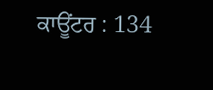ਕਾਊਂਟਰ : 134